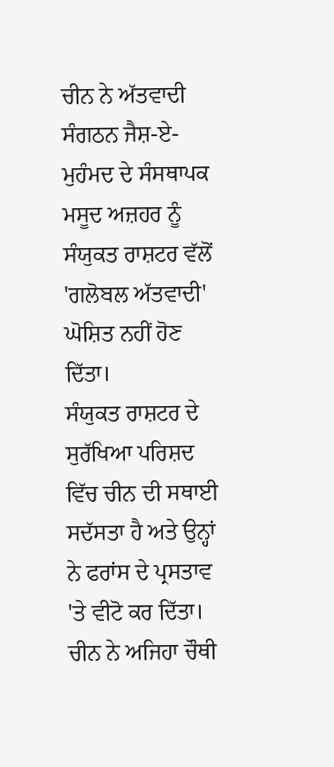ਚੀਨ ਨੇ ਅੱਤਵਾਦੀ ਸੰਗਠਨ ਜੈਸ਼-ਏ-ਮੁਹੰਮਦ ਦੇ ਸੰਸਥਾਪਕ ਮਸੂਦ ਅਜ਼ਹਰ ਨੂੰ ਸੰਯੁਕਤ ਰਾਸ਼ਟਰ ਵੱਲੋਂ 'ਗਲੋਬਲ ਅੱਤਵਾਦੀ' ਘੋਸ਼ਿਤ ਨਹੀਂ ਹੋਣ ਦਿੱਤਾ।
ਸੰਯੁਕਤ ਰਾਸ਼ਟਰ ਦੇ ਸੁਰੱਖਿਆ ਪਰਿਸ਼ਦ ਵਿੱਚ ਚੀਨ ਦੀ ਸਥਾਈ ਸਦੱਸਤਾ ਹੈ ਅਤੇ ਉਨ੍ਹਾਂ ਨੇ ਫਰਾਂਸ ਦੇ ਪ੍ਰਸਤਾਵ 'ਤੇ ਵੀਟੋ ਕਰ ਦਿੱਤਾ।
ਚੀਨ ਨੇ ਅਜਿਹਾ ਚੌਥੀ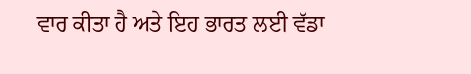ਵਾਰ ਕੀਤਾ ਹੈ ਅਤੇ ਇਹ ਭਾਰਤ ਲਈ ਵੱਡਾ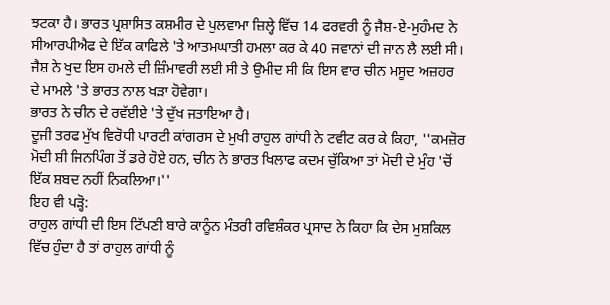ਝਟਕਾ ਹੈ। ਭਾਰਤ ਪ੍ਰਸ਼ਾਸਿਤ ਕਸ਼ਮੀਰ ਦੇ ਪੁਲਵਾਮਾ ਜ਼ਿਲ੍ਹੇ ਵਿੱਚ 14 ਫਰਵਰੀ ਨੂੰ ਜੈਸ਼-ਏ-ਮੁਹੰਮਦ ਨੇ ਸੀਆਰਪੀਐਫ ਦੇ ਇੱਕ ਕਾਫਿਲੇ 'ਤੇ ਆਤਮਘਾਤੀ ਹਮਲਾ ਕਰ ਕੇ 40 ਜਵਾਨਾਂ ਦੀ ਜਾਨ ਲੈ ਲਈ ਸੀ।
ਜੈਸ਼ ਨੇ ਖੁਦ ਇਸ ਹਮਲੇ ਦੀ ਜ਼ਿੰਮਾਵਰੀ ਲਈ ਸੀ ਤੇ ਉਮੀਦ ਸੀ ਕਿ ਇਸ ਵਾਰ ਚੀਨ ਮਸੂਦ ਅਜ਼ਹਰ ਦੇ ਮਾਮਲੇ 'ਤੇ ਭਾਰਤ ਨਾਲ ਖੜਾ ਹੋਵੇਗਾ।
ਭਾਰਤ ਨੇ ਚੀਨ ਦੇ ਰਵੱਈਏ 'ਤੇ ਦੁੱਖ ਜਤਾਇਆ ਹੈ।
ਦੂਜੀ ਤਰਫ ਮੁੱਖ ਵਿਰੋਧੀ ਪਾਰਟੀ ਕਾਂਗਰਸ ਦੇ ਮੁਖੀ ਰਾਹੁਲ ਗਾਂਧੀ ਨੇ ਟਵੀਟ ਕਰ ਕੇ ਕਿਹਾ, ''ਕਮਜ਼ੋਰ ਮੋਦੀ ਸ਼ੀ ਜਿਨਪਿੰਗ ਤੋਂ ਡਰੇ ਹੋਏ ਹਨ, ਚੀਨ ਨੇ ਭਾਰਤ ਖਿਲਾਫ ਕਦਮ ਚੁੱਕਿਆ ਤਾਂ ਮੋਦੀ ਦੇ ਮੁੰਹ 'ਚੋਂ ਇੱਕ ਸ਼ਬਦ ਨਹੀਂ ਨਿਕਲਿਆ।''
ਇਹ ਵੀ ਪੜ੍ਹੋ:
ਰਾਹੁਲ ਗਾਂਧੀ ਦੀ ਇਸ ਟਿੱਪਣੀ ਬਾਰੇ ਕਾਨੂੰਨ ਮੰਤਰੀ ਰਵਿਸ਼ੰਕਰ ਪ੍ਰਸਾਦ ਨੇ ਕਿਹਾ ਕਿ ਦੇਸ ਮੁਸ਼ਕਿਲ ਵਿੱਚ ਹੁੰਦਾ ਹੈ ਤਾਂ ਰਾਹੁਲ ਗਾਂਧੀ ਨੂੰ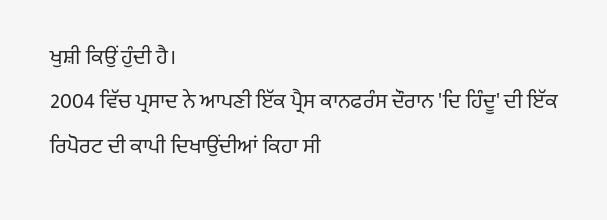ਖੁਸ਼ੀ ਕਿਉਂ ਹੁੰਦੀ ਹੈ।
2004 ਵਿੱਚ ਪ੍ਰਸਾਦ ਨੇ ਆਪਣੀ ਇੱਕ ਪ੍ਰੈਸ ਕਾਨਫਰੰਸ ਦੌਰਾਨ 'ਦਿ ਹਿੰਦੂ' ਦੀ ਇੱਕ ਰਿਪੋਰਟ ਦੀ ਕਾਪੀ ਦਿਖਾਉਂਦੀਆਂ ਕਿਹਾ ਸੀ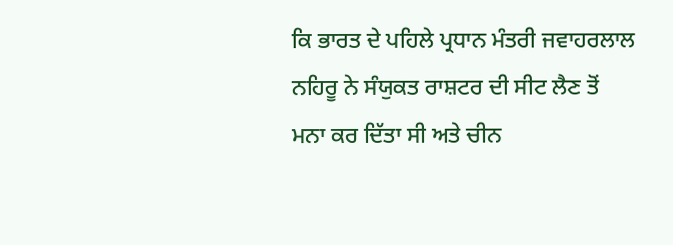ਕਿ ਭਾਰਤ ਦੇ ਪਹਿਲੇ ਪ੍ਰਧਾਨ ਮੰਤਰੀ ਜਵਾਹਰਲਾਲ ਨਹਿਰੂ ਨੇ ਸੰਯੁਕਤ ਰਾਸ਼ਟਰ ਦੀ ਸੀਟ ਲੈਣ ਤੋਂ ਮਨਾ ਕਰ ਦਿੱਤਾ ਸੀ ਅਤੇ ਚੀਨ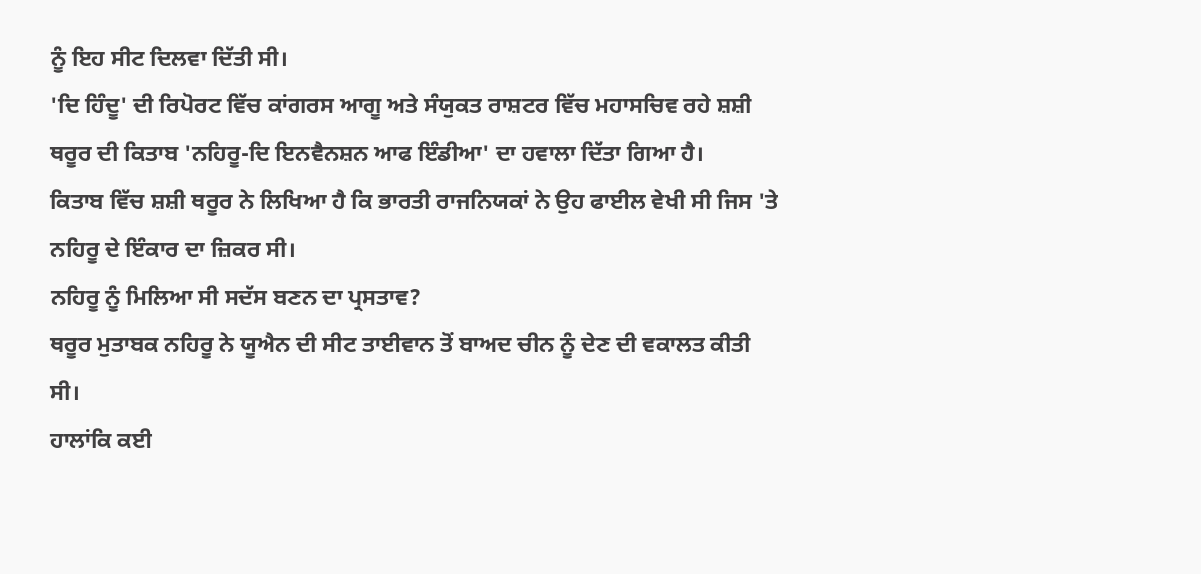ਨੂੰ ਇਹ ਸੀਟ ਦਿਲਵਾ ਦਿੱਤੀ ਸੀ।
'ਦਿ ਹਿੰਦੂ' ਦੀ ਰਿਪੋਰਟ ਵਿੱਚ ਕਾਂਗਰਸ ਆਗੂ ਅਤੇ ਸੰਯੁਕਤ ਰਾਸ਼ਟਰ ਵਿੱਚ ਮਹਾਸਚਿਵ ਰਹੇ ਸ਼ਸ਼ੀ ਥਰੂਰ ਦੀ ਕਿਤਾਬ 'ਨਹਿਰੂ-ਦਿ ਇਨਵੈਨਸ਼ਨ ਆਫ ਇੰਡੀਆ' ਦਾ ਹਵਾਲਾ ਦਿੱਤਾ ਗਿਆ ਹੈ।
ਕਿਤਾਬ ਵਿੱਚ ਸ਼ਸ਼ੀ ਥਰੂਰ ਨੇ ਲਿਖਿਆ ਹੈ ਕਿ ਭਾਰਤੀ ਰਾਜਨਿਯਕਾਂ ਨੇ ਉਹ ਫਾਈਲ ਵੇਖੀ ਸੀ ਜਿਸ 'ਤੇ ਨਹਿਰੂ ਦੇ ਇੰਕਾਰ ਦਾ ਜ਼ਿਕਰ ਸੀ।
ਨਹਿਰੂ ਨੂੰ ਮਿਲਿਆ ਸੀ ਸਦੱਸ ਬਣਨ ਦਾ ਪ੍ਰਸਤਾਵ?
ਥਰੂਰ ਮੁਤਾਬਕ ਨਹਿਰੂ ਨੇ ਯੂਐਨ ਦੀ ਸੀਟ ਤਾਈਵਾਨ ਤੋਂ ਬਾਅਦ ਚੀਨ ਨੂੰ ਦੇਣ ਦੀ ਵਕਾਲਤ ਕੀਤੀ ਸੀ।
ਹਾਲਾਂਕਿ ਕਈ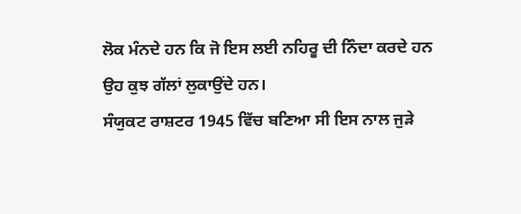ਲੋਕ ਮੰਨਦੇ ਹਨ ਕਿ ਜੋ ਇਸ ਲਈ ਨਹਿਰੂ ਦੀ ਨਿੰਦਾ ਕਰਦੇ ਹਨ ਉਹ ਕੁਝ ਗੱਲਾਂ ਲੁਕਾਉਂਦੇ ਹਨ।
ਸੰਯੁਕਟ ਰਾਸ਼ਟਰ 1945 ਵਿੱਚ ਬਣਿਆ ਸੀ ਇਸ ਨਾਲ ਜੁੜੇ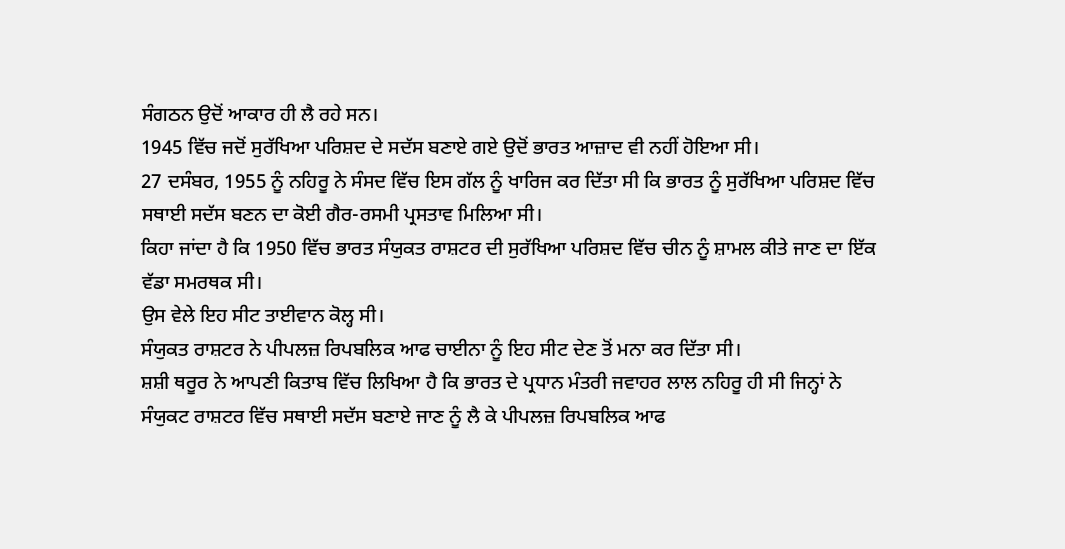ਸੰਗਠਨ ਉਦੋਂ ਆਕਾਰ ਹੀ ਲੈ ਰਹੇ ਸਨ।
1945 ਵਿੱਚ ਜਦੋਂ ਸੁਰੱਖਿਆ ਪਰਿਸ਼ਦ ਦੇ ਸਦੱਸ ਬਣਾਏ ਗਏ ਉਦੋਂ ਭਾਰਤ ਆਜ਼ਾਦ ਵੀ ਨਹੀਂ ਹੋਇਆ ਸੀ।
27 ਦਸੰਬਰ, 1955 ਨੂੰ ਨਹਿਰੂ ਨੇ ਸੰਸਦ ਵਿੱਚ ਇਸ ਗੱਲ ਨੂੰ ਖਾਰਿਜ ਕਰ ਦਿੱਤਾ ਸੀ ਕਿ ਭਾਰਤ ਨੂੰ ਸੁਰੱਖਿਆ ਪਰਿਸ਼ਦ ਵਿੱਚ ਸਥਾਈ ਸਦੱਸ ਬਣਨ ਦਾ ਕੋਈ ਗੈਰ-ਰਸਮੀ ਪ੍ਰਸਤਾਵ ਮਿਲਿਆ ਸੀ।
ਕਿਹਾ ਜਾਂਦਾ ਹੈ ਕਿ 1950 ਵਿੱਚ ਭਾਰਤ ਸੰਯੁਕਤ ਰਾਸ਼ਟਰ ਦੀ ਸੁਰੱਖਿਆ ਪਰਿਸ਼ਦ ਵਿੱਚ ਚੀਨ ਨੂੰ ਸ਼ਾਮਲ ਕੀਤੇ ਜਾਣ ਦਾ ਇੱਕ ਵੱਡਾ ਸਮਰਥਕ ਸੀ।
ਉਸ ਵੇਲੇ ਇਹ ਸੀਟ ਤਾਈਵਾਨ ਕੋਲ੍ਹ ਸੀ।
ਸੰਯੁਕਤ ਰਾਸ਼ਟਰ ਨੇ ਪੀਪਲਜ਼ ਰਿਪਬਲਿਕ ਆਫ ਚਾਈਨਾ ਨੂੰ ਇਹ ਸੀਟ ਦੇਣ ਤੋਂ ਮਨਾ ਕਰ ਦਿੱਤਾ ਸੀ।
ਸ਼ਸ਼ੀ ਥਰੂਰ ਨੇ ਆਪਣੀ ਕਿਤਾਬ ਵਿੱਚ ਲਿਖਿਆ ਹੈ ਕਿ ਭਾਰਤ ਦੇ ਪ੍ਰਧਾਨ ਮੰਤਰੀ ਜਵਾਹਰ ਲਾਲ ਨਹਿਰੂ ਹੀ ਸੀ ਜਿਨ੍ਹਾਂ ਨੇ ਸੰਯੁਕਟ ਰਾਸ਼ਟਰ ਵਿੱਚ ਸਥਾਈ ਸਦੱਸ ਬਣਾਏ ਜਾਣ ਨੂੰ ਲੈ ਕੇ ਪੀਪਲਜ਼ ਰਿਪਬਲਿਕ ਆਫ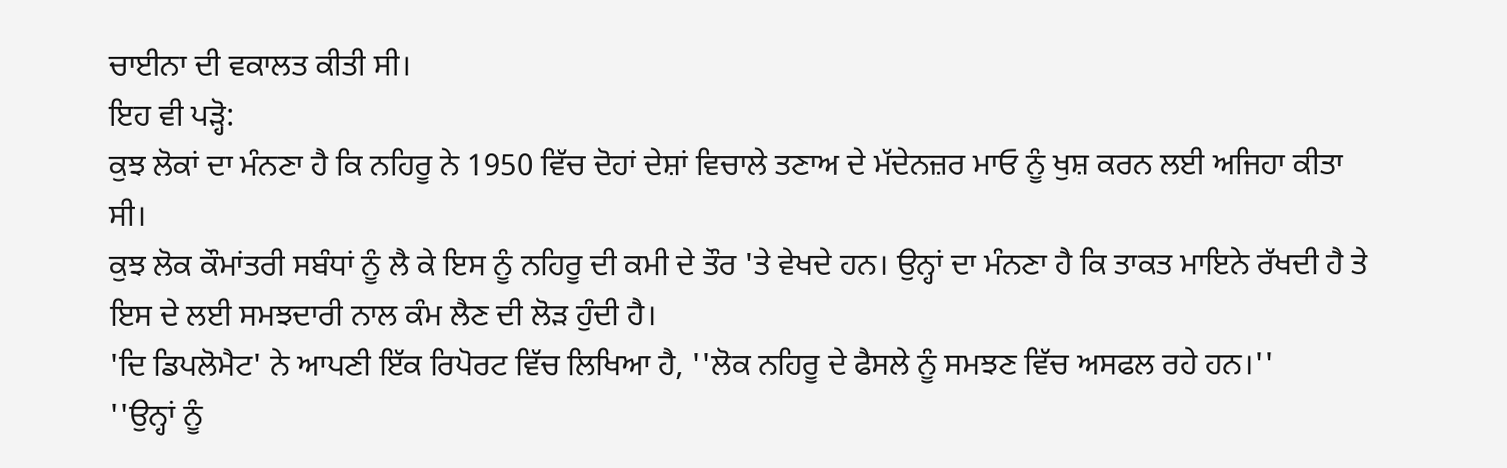ਚਾਈਨਾ ਦੀ ਵਕਾਲਤ ਕੀਤੀ ਸੀ।
ਇਹ ਵੀ ਪੜ੍ਹੋ:
ਕੁਝ ਲੋਕਾਂ ਦਾ ਮੰਨਣਾ ਹੈ ਕਿ ਨਹਿਰੂ ਨੇ 1950 ਵਿੱਚ ਦੋਹਾਂ ਦੇਸ਼ਾਂ ਵਿਚਾਲੇ ਤਣਾਅ ਦੇ ਮੱਦੇਨਜ਼ਰ ਮਾਓ ਨੂੰ ਖੁਸ਼ ਕਰਨ ਲਈ ਅਜਿਹਾ ਕੀਤਾ ਸੀ।
ਕੁਝ ਲੋਕ ਕੌਮਾਂਤਰੀ ਸਬੰਧਾਂ ਨੂੰ ਲੈ ਕੇ ਇਸ ਨੂੰ ਨਹਿਰੂ ਦੀ ਕਮੀ ਦੇ ਤੌਰ 'ਤੇ ਵੇਖਦੇ ਹਨ। ਉਨ੍ਹਾਂ ਦਾ ਮੰਨਣਾ ਹੈ ਕਿ ਤਾਕਤ ਮਾਇਨੇ ਰੱਖਦੀ ਹੈ ਤੇ ਇਸ ਦੇ ਲਈ ਸਮਝਦਾਰੀ ਨਾਲ ਕੰਮ ਲੈਣ ਦੀ ਲੋੜ ਹੁੰਦੀ ਹੈ।
'ਦਿ ਡਿਪਲੋਮੈਟ' ਨੇ ਆਪਣੀ ਇੱਕ ਰਿਪੋਰਟ ਵਿੱਚ ਲਿਖਿਆ ਹੈ, ''ਲੋਕ ਨਹਿਰੂ ਦੇ ਫੈਸਲੇ ਨੂੰ ਸਮਝਣ ਵਿੱਚ ਅਸਫਲ ਰਹੇ ਹਨ।''
''ਉਨ੍ਹਾਂ ਨੂੰ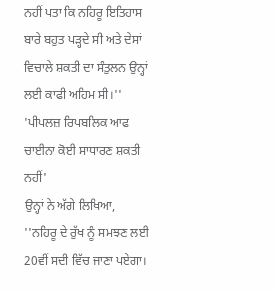ਨਹੀਂ ਪਤਾ ਕਿ ਨਹਿਰੂ ਇਤਿਹਾਸ ਬਾਰੇ ਬਹੁਤ ਪੜ੍ਹਦੇ ਸੀ ਅਤੇ ਦੇਸਾਂ ਵਿਚਾਲੇ ਸ਼ਕਤੀ ਦਾ ਸੰਤੁਲਨ ਉਨ੍ਹਾਂ ਲਈ ਕਾਫੀ ਅਹਿਮ ਸੀ।''
'ਪੀਪਲਜ਼ ਰਿਪਬਲਿਕ ਆਫ ਚਾਈਨਾ ਕੋਈ ਸਾਧਾਰਣ ਸ਼ਕਤੀ ਨਹੀਂ'
ਉਨ੍ਹਾਂ ਨੇ ਅੱਗੇ ਲਿਖਿਆ, ''ਨਹਿਰੂ ਦੇ ਰੁੱਖ ਨੂੰ ਸਮਝਣ ਲਈ 20ਵੀਂ ਸਦੀ ਵਿੱਚ ਜਾਣਾ ਪਏਗਾ।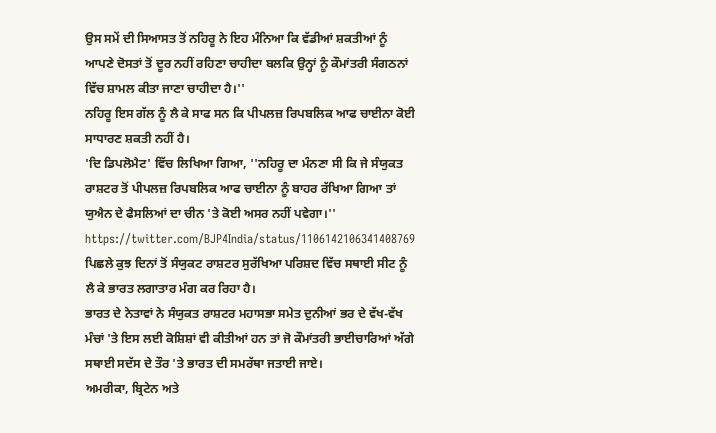ਉਸ ਸਮੇਂ ਦੀ ਸਿਆਸਤ ਤੋਂ ਨਹਿਰੂ ਨੇ ਇਹ ਮੰਨਿਆ ਕਿ ਵੱਡੀਆਂ ਸ਼ਕਤੀਆਂ ਨੂੰ ਆਪਣੇ ਦੋਸਤਾਂ ਤੋਂ ਦੂਰ ਨਹੀਂ ਰਹਿਣਾ ਚਾਹੀਦਾ ਬਲਕਿ ਉਨ੍ਹਾਂ ਨੂੰ ਕੌਮਾਂਤਰੀ ਸੰਗਠਨਾਂ ਵਿੱਚ ਸ਼ਾਮਲ ਕੀਤਾ ਜਾਣਾ ਚਾਹੀਦਾ ਹੈ।''
ਨਹਿਰੂ ਇਸ ਗੱਲ ਨੂੰ ਲੈ ਕੇ ਸਾਫ ਸਨ ਕਿ ਪੀਪਲਜ਼ ਰਿਪਬਲਿਕ ਆਫ ਚਾਈਨਾ ਕੋਈ ਸਾਧਾਰਣ ਸ਼ਕਤੀ ਨਹੀਂ ਹੈ।
'ਦਿ ਡਿਪਲੋਮੈਟ' ਵਿੱਚ ਲਿਖਿਆ ਗਿਆ, ''ਨਹਿਰੂ ਦਾ ਮੰਨਣਾ ਸੀ ਕਿ ਜੇ ਸੰਯੁਕਤ ਰਾਸ਼ਟਰ ਤੋਂ ਪੀਪਲਜ਼ ਰਿਪਬਲਿਕ ਆਫ ਚਾਈਨਾ ਨੂੰ ਬਾਹਰ ਰੱਖਿਆ ਗਿਆ ਤਾਂ ਯੁਐਨ ਦੇ ਫੈਸਲਿਆਂ ਦਾ ਚੀਨ 'ਤੇ ਕੋਈ ਅਸਰ ਨਹੀਂ ਪਵੇਗਾ।''
https://twitter.com/BJP4India/status/1106142106341408769
ਪਿਛਲੇ ਕੁਝ ਦਿਨਾਂ ਤੋਂ ਸੰਯੁਕਟ ਰਾਸ਼ਟਰ ਸੁਰੱਖਿਆ ਪਰਿਸ਼ਦ ਵਿੱਚ ਸਥਾਈ ਸੀਟ ਨੂੰ ਲੈ ਕੇ ਭਾਰਤ ਲਗਾਤਾਰ ਮੰਗ ਕਰ ਰਿਹਾ ਹੈ।
ਭਾਰਤ ਦੇ ਨੇਤਾਵਾਂ ਨੇ ਸੰਯੁਕਤ ਰਾਸ਼ਟਰ ਮਹਾਸਭਾ ਸਮੇਤ ਦੁਨੀਆਂ ਭਰ ਦੇ ਵੱਖ-ਵੱਖ ਮੰਚਾਂ 'ਤੇ ਇਸ ਲਈ ਕੋਸ਼ਿਸ਼ਾਂ ਵੀ ਕੀਤੀਆਂ ਹਨ ਤਾਂ ਜੋ ਕੌਮਾਂਤਰੀ ਭਾਈਚਾਰਿਆਂ ਅੱਗੇ ਸਥਾਈ ਸਦੱਸ ਦੇ ਤੌਰ 'ਤੇ ਭਾਰਤ ਦੀ ਸਮਰੱਥਾ ਜਤਾਈ ਜਾਏ।
ਅਮਰੀਕਾ, ਬ੍ਰਿਟੇਨ ਅਤੇ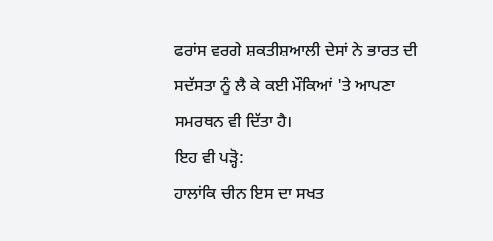ਫਰਾਂਸ ਵਰਗੇ ਸ਼ਕਤੀਸ਼ਆਲੀ ਦੇਸਾਂ ਨੇ ਭਾਰਤ ਦੀ ਸਦੱਸਤਾ ਨੂੰ ਲੈ ਕੇ ਕਈ ਮੌਕਿਆਂ 'ਤੇ ਆਪਣਾ ਸਮਰਥਨ ਵੀ ਦਿੱਤਾ ਹੈ।
ਇਹ ਵੀ ਪੜ੍ਹੋ:
ਹਾਲਾਂਕਿ ਚੀਨ ਇਸ ਦਾ ਸਖਤ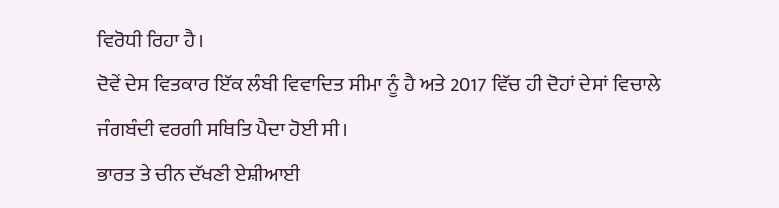ਵਿਰੋਧੀ ਰਿਹਾ ਹੈ।
ਦੋਵੇਂ ਦੇਸ ਵਿਤਕਾਰ ਇੱਕ ਲੰਬੀ ਵਿਵਾਦਿਤ ਸੀਮਾ ਨੂੰ ਹੈ ਅਤੇ 2017 ਵਿੱਚ ਹੀ ਦੋਹਾਂ ਦੇਸਾਂ ਵਿਚਾਲੇ ਜੰਗਬੰਦੀ ਵਰਗੀ ਸਥਿਤਿ ਪੈਦਾ ਹੋਈ ਸੀ।
ਭਾਰਤ ਤੇ ਚੀਨ ਦੱਖਣੀ ਏਸ਼ੀਆਈ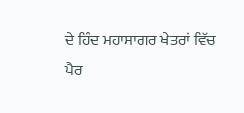ਦੇ ਹਿੰਦ ਮਹਾਸਾਗਰ ਖੇਤਰਾਂ ਵਿੱਚ ਪੈਰ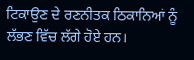ਟਿਕਾਉਣ ਦੇ ਰਣਨੀਤਕ ਠਿਕਾਨਿਆਂ ਨੂੰ ਲੱਭਣ ਵਿੱਚ ਲੱਗੇ ਹੋਏ ਹਨ।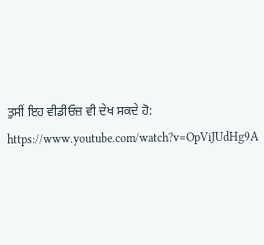ਤੁਸੀਂ ਇਹ ਵੀਡੀਓਜ਼ ਵੀ ਦੇਖ ਸਕਦੇ ਹੋ:
https://www.youtube.com/watch?v=OpViJUdHg9A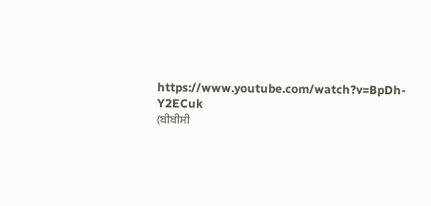https://www.youtube.com/watch?v=BpDh-Y2ECuk
(ਬੀਬੀਸੀ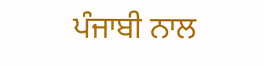ਪੰਜਾਬੀ ਨਾਲ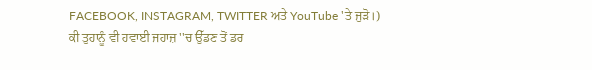FACEBOOK, INSTAGRAM, TWITTER ਅਤੇ YouTube 'ਤੇ ਜੁੜੋ।)
ਕੀ ਤੁਹਾਨੂੰ ਵੀ ਹਵਾਈ ਜਹਾਜ਼ ''ਚ ਉੱਡਣ ਤੋਂ ਡਰ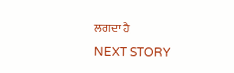ਲਗਦਾ ਹੈ
NEXT STORY